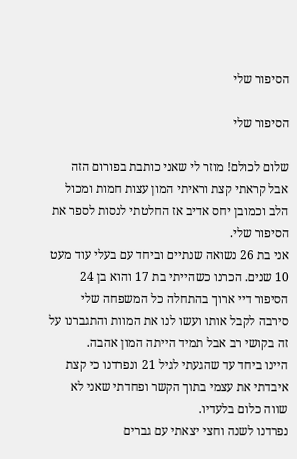הסיפור שלי

הסיפור שלי

שלום לכולם! מוזר לי שאני כותבת בפורום הזה אבל קראתי קצת וראיתי המון עצות חמות ומכול הלב וכמובן יחס אדיב אז החלטתי לנסות לספר את הסיפור שלי.
אני בת 26 נשואה שנתיים וביחד עם בעלי עוד מעט 10 שנים. הכרנו כשהייתי בת 17 והוא בן 24 הסיפור דיי ארוך בהתחלה כל המשפחה שלי סירבה לקבל אותו ועשו לנו את המוות והתגברנו על זה בקושי רב אבל תמיד הייתה המון אהבה.
היינו ביחד עד שהגעתי לגיל 21 ונפרדנו כי קצת איבדתי את עצמי בתוך הקשר ופחדתי שאני לא שווה כלום בלעדיו.
נפרדנו לשנה וחצי יצאתי עם גברים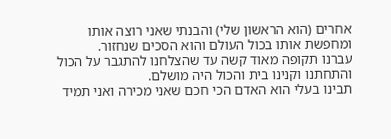אחרים (הוא הראשון שלי) והבנתי שאני רוצה אותו ומחפשת אותו בכול העולם והוא הסכים שנחזור.
עברנו תקופה מאוד קשה עד שהצלחנו להתגבר על הכול והתחתנו וקנינו בית והכול היה מושלם.
תבינו בעלי הוא האדם הכי חכם שאני מכירה ואני תמיד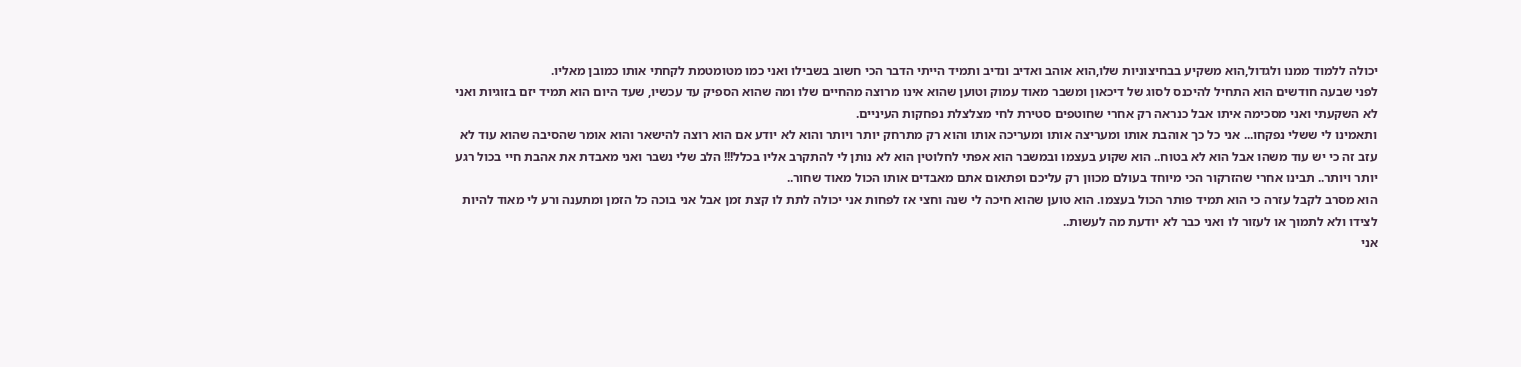יכולה ללמוד ממנו ולגדול,הוא משקיע בבחיצוניות שלו,הוא אוהב ואדיב ונדיב ותמיד הייתי הדבר הכי חשוב בשבילו ואני כמו מטומטמת לקחתי אותו כמובן מאליו.
לפני שבעה חודשים הוא התחיל להיכנס לסוג של דיכאון ומשבר מאוד עמוק וטוען שהוא אינו מרוצה מהחיים שלו ומה שהוא הספיק עד עכשיו, שעד היום הוא תמיד יזם בזוגיות ואני לא השקעתי ואני מסכימה איתו אבל כנראה רק אחרי שחוטפים סטירת לחי מצלצלת נפחקות העיניים.
ותאמינו לי ששלי נפקחו... אני כל כך אוהבת אותו ומעריצה אותו ומעריכה אותו והוא רק מתרחק יותר ויותר והוא לא יודע אם הוא רוצה להישאר והוא אומר שהסיבה שהוא עוד לא עזב זה כי יש עוד משהו אבל הוא לא בטוח.. הוא שקוע בעצמו ובמשבר הוא אפתי לחלוטין הוא לא נותן לי להתקרב אליו בכלל!!! הלב שלי נשבר ואני מאבדת את אהבת חיי בכול רגע יותר ויותר.. תבינו אחרי שהזרקור הכי מיוחד בעולם מכוון רק עליכם ופתאום אתם מאבדים אותו הכול מאוד שחור..
הוא מסרב לקבל עזרה כי הוא תמיד פותר הכול בעצמו. הוא טוען שהוא חיכה לי שנה וחצי אז לפחות אני יכולה לתת לו קצת זמן אבל אני בוכה כל הזמן ומתענה ורע לי מאוד להיות לצידו ולא לתמוך או לעזור לו ואני כבר לא יודעת מה לעשות..
אני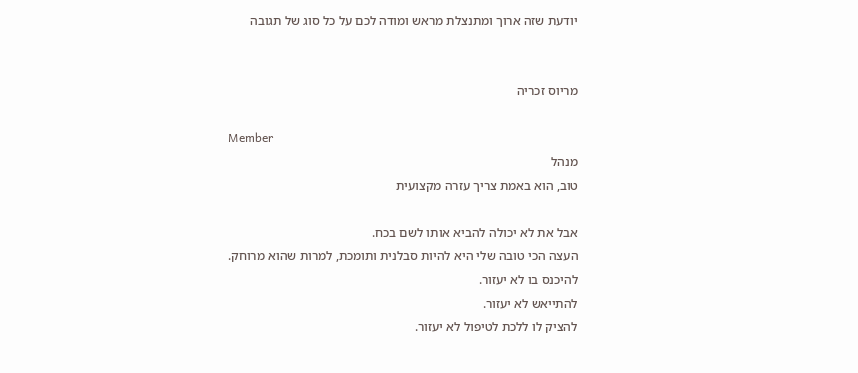יודעת שזה ארוך ומתנצלת מראש ומודה לכם על כל סוג של תגובה


מריוס זכריה

Member
מנהל
טוב, הוא באמת צריך עזרה מקצועית

אבל את לא יכולה להביא אותו לשם בכח.
העצה הכי טובה שלי היא להיות סבלנית ותומכת, למרות שהוא מרוחק.
להיכנס בו לא יעזור.
להתייאש לא יעזור.
להציק לו ללכת לטיפול לא יעזור.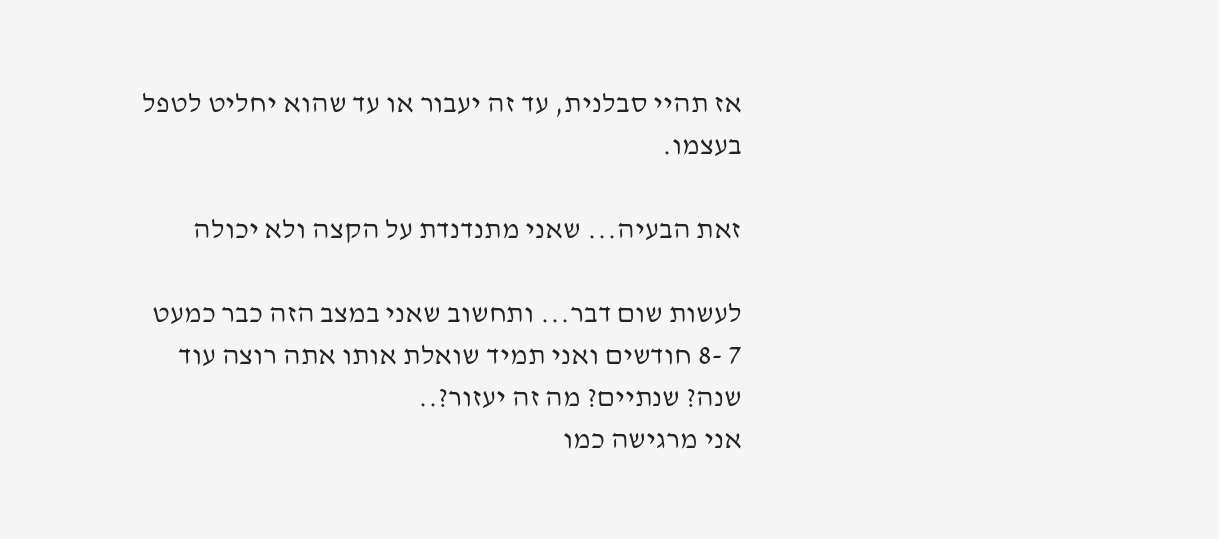אז תהיי סבלנית, עד זה יעבור או עד שהוא יחליט לטפל בעצמו.

זאת הבעיה... שאני מתנדנדת על הקצה ולא יכולה

לעשות שום דבר... ותחשוב שאני במצב הזה כבר כמעט 7 -8 חודשים ואני תמיד שואלת אותו אתה רוצה עוד שנה? שנתיים? מה זה יעזור?..
אני מרגישה כמו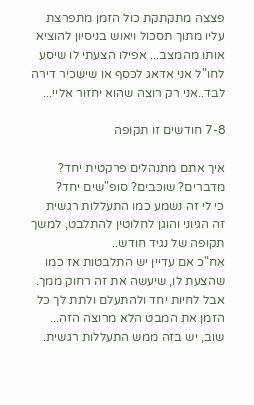פצצה מתקתקת כול הזמן מתפרצת עליו מתוך תסכול ויאוש בניסיון להוציא אותו מהמצב... אפילו הצעתי לו שיסע לחו"ל אני אדאג לכסף או שישכיר דירה לבד..אני רק רוצה שהוא יחזור אליי...

7-8 חודשים זו תקופה

איך אתם מתנהלים פרקטית יחד?
מדברים? שוכבים? סופ"שים יחד?
כי לי זה נשמע כמו התעללות רגשית
זה הגיוני והוגן לחלוטין להתלבט, למשך תקופה של נגיד חודש..
אח"כ אם עדיין יש התלבטות אז כמו שהצעת לו, שיעשה את זה רחוק ממך.
אבל לחיות יחד ולהתעלם ולתת לך כל הזמן את המבט הלא מרוצה הזה...
שוב, יש בזה ממש התעללות רגשית.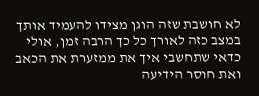לא חושבת שזה הוגן מצידו להעמיד אותך במצב כזה לאורך כל כך הרבה זמן, אולי כדאי שתחשבי איך את ממזערת את הכאב ואת חוסר הידיעה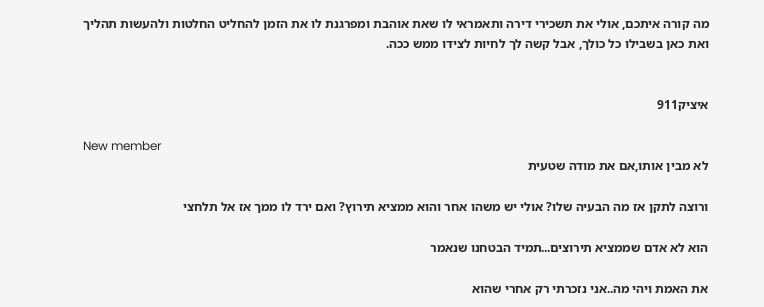מה קורה איתכם, אולי את תשכירי דירה ותאמראי לו שאת אוהבת ומפרגנת לו את הזמן להחליט החלטות ולהעשות תהליך ואת כאן בשבילו כל כולך, אבל קשה לך לחיות לצידו ממש ככה.


איציק911

New member
לא מבין אותו,אם את מודה שטעית

ורוצה לתקן אז מה הבעיה שלו? אולי יש משהו אחר והוא ממציא תירוץ? ואם ירד לו ממך אז אל תלחצי

הוא לא אדם שממציא תירוצים...תמיד הבטחנו שנאמר

את האמת ויהי מה..אני נזכרתי רק אחרי שהוא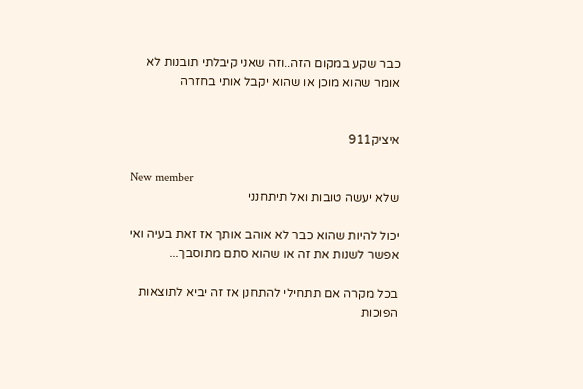כבר שקע במקום הזה..וזה שאני קיבלתי תובנות לא אומר שהוא מוכן או שהוא יקבל אותי בחזרה


איציק911

New member
שלא יעשה טובות ואל תיתחנני

יכול להיות שהוא כבר לא אוהב אותך אז זאת בעיה ואי אפשר לשנות את זה או שהוא סתם מתוסבך...

בכל מקרה אם תתחילי להתחנן אז זה יביא לתוצאות הפוכות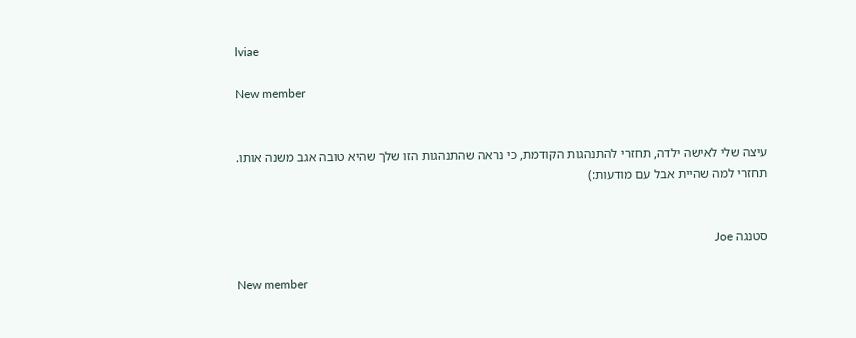lviae

New member


עיצה שלי לאישה ילדה, תחזרי להתנהגות הקודמת, כי נראה שהתנהגות הזו שלך שהיא טובה אגב משנה אותו.
תחזרי למה שהיית אבל עם מודעות:)


סטנגה Joe

New member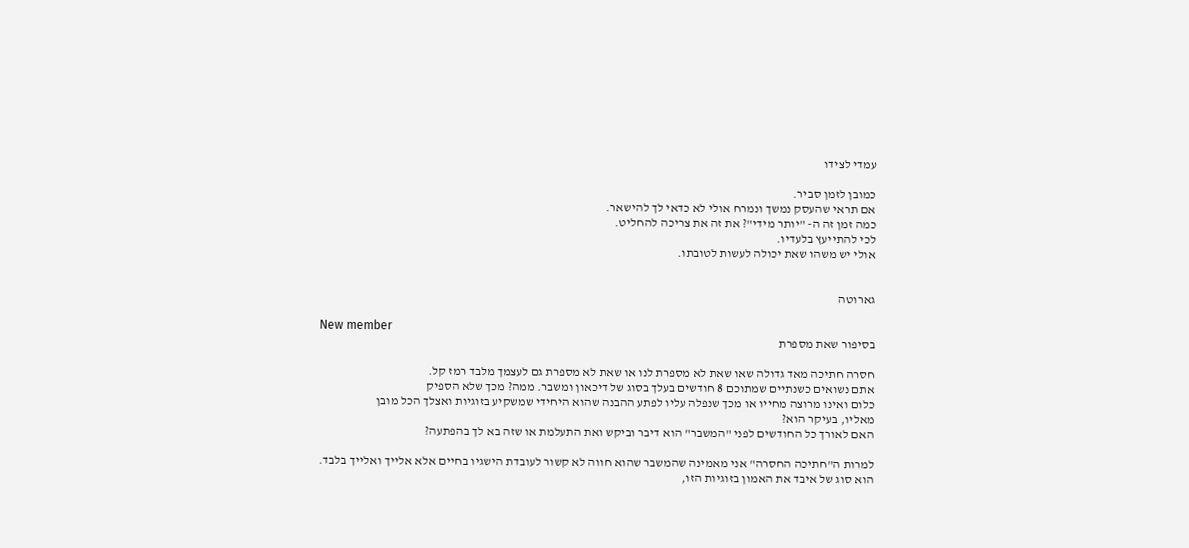עמדי לצידו

כמובן לזמן סביר.
אם תראי שהעסק נמשך ונמרח אולי לא כדאי לך להישאר.
כמה זמן זה ה- "יותר מידי"? את זה את צריכה להחליט.
לכי להתייעץ בלעדיו.
אולי יש משהו שאת יכולה לעשות לטובתו.


גארוטה

New member
בסיפור שאת מספרת

חסרה חתיכה מאד גדולה שאו שאת לא מספרת לנו או שאת לא מספרת גם לעצמך מלבד רמז קל.
אתם נשואים כשנתיים שמתוכם 8 חודשים בעלך בסוג של דיכאון ומשבר. ממה? מכך שלא הספיק
כלום ואינו מרוצה מחייו או מכך שנפלה עליו לפתע ההבנה שהוא היחידי שמשקיע בזוגיות ואצלך הכל מובן
מאליו, בעיקר הוא?
האם לאורך כל החודשים לפני "המשבר" הוא דיבר וביקש ואת התעלמת או שזה בא לך בהפתעה?

למרות ה"חתיכה החסרה" אני מאמינה שהמשבר שהוא חווה לא קשור לעובדת הישגיו בחיים אלא אלייך ואלייך בלבד.
הוא סוג של איבד את האמון בזוגיות הזו,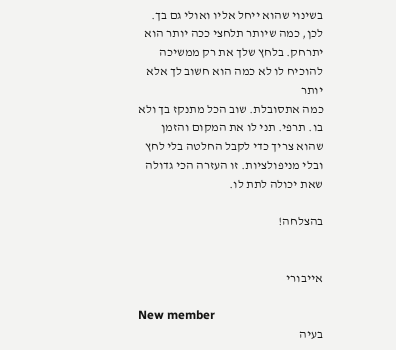בשינוי שהוא ייחל אליו ואולי גם בך.
לכן, כמה שיותר תלחצי ככה יותר הוא יתרחק. בלחץ שלך את רק ממשיכה להוכיח לו לא כמה הוא חשוב לך אלא יותר
כמה אתסובלת. שוב הכל מתנקז בך ולא בו. תרפי. תני לו את המקום והזמן שהוא צריך כדי לקבל החלטה בלי לחץ
ובלי מניפולציות. זו העזרה הכי גדולה שאת יכולה לתת לו.

בהצלחה!


אייבורי

New member
בעיה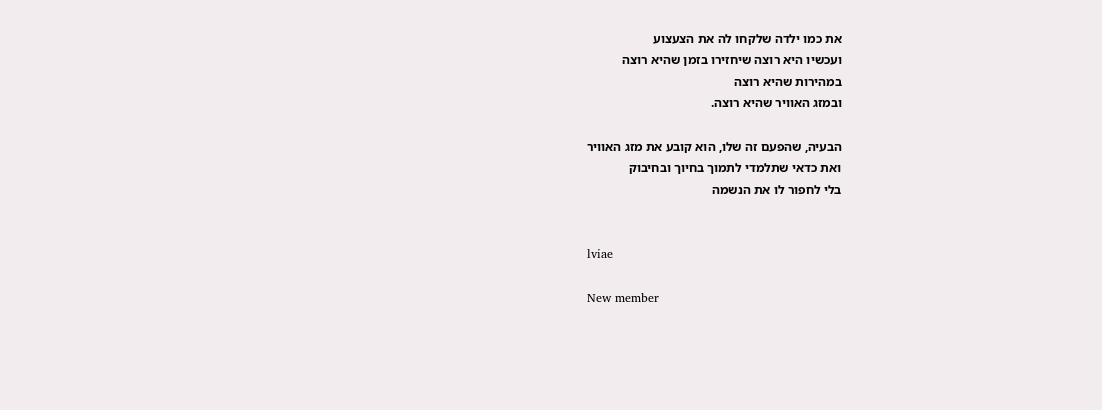את כמו ילדה שלקחו לה את הצעצוע
ועכשיו היא רוצה שיחזירו בזמן שהיא רוצה
במהירות שהיא רוצה
ובמזג האוויר שהיא רוצה.

הבעיה, שהפעם זה שלו, הוא קובע את מזג האוויר
ואת כדאי שתלמדי לתמוך בחיוך ובחיבוק
בלי לחפור לו את הנשמה


lviae

New member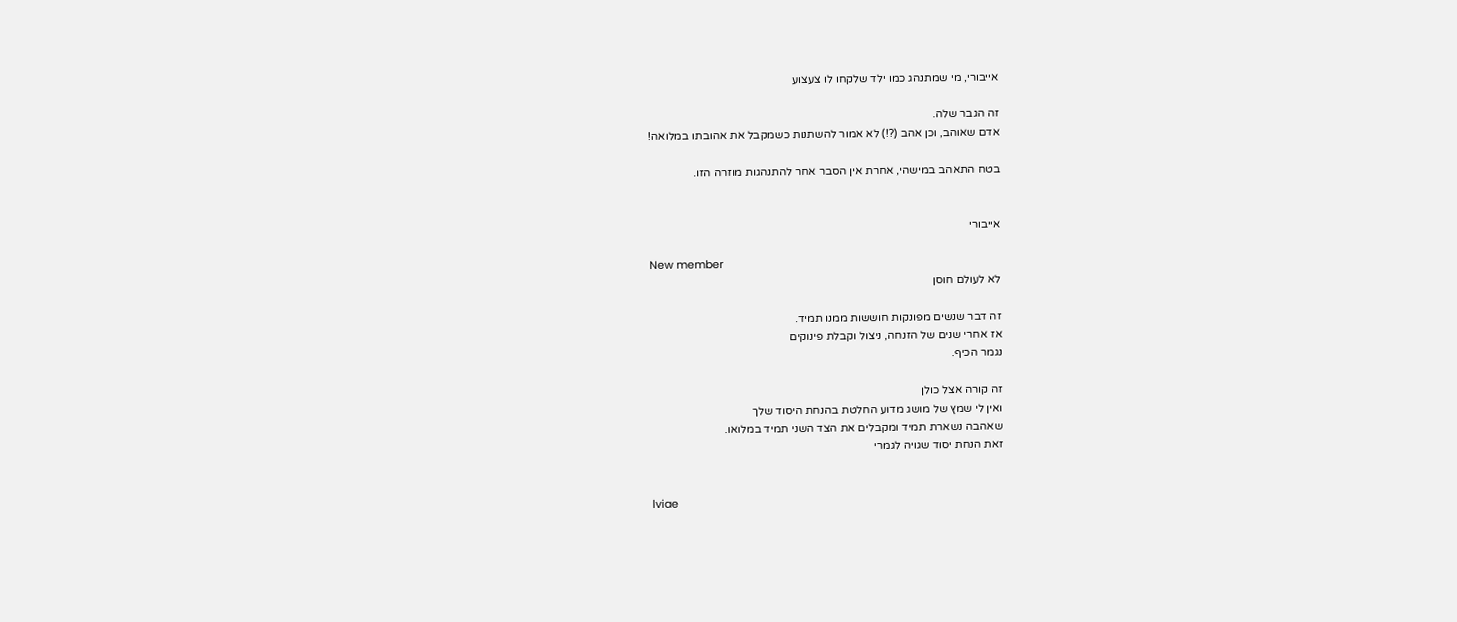אייבורי, מי שמתנהג כמו ילד שלקחו לו צעצוע

זה הגבר שלה.
אדם שאוהב, וכן אהב (?!) לא אמור להשתנות כשמקבל את אהובתו במלואה!

בטח התאהב במישהי, אחרת אין הסבר אחר להתנהגות מוזרה הזו.


אייבורי

New member
לא לעולם חוסן

זה דבר שנשים מפונקות חוששות ממנו תמיד.
אז אחרי שנים של הזנחה, ניצול וקבלת פינוקים
נגמר הכיף.

זה קורה אצל כולן
ואין לי שמץ של מושג מדוע החלטת בהנחת היסוד שלך
שאהבה נשארת תמיד ומקבלים את הצד השני תמיד במלואו.
זאת הנחת יסוד שגויה לגמרי


lviae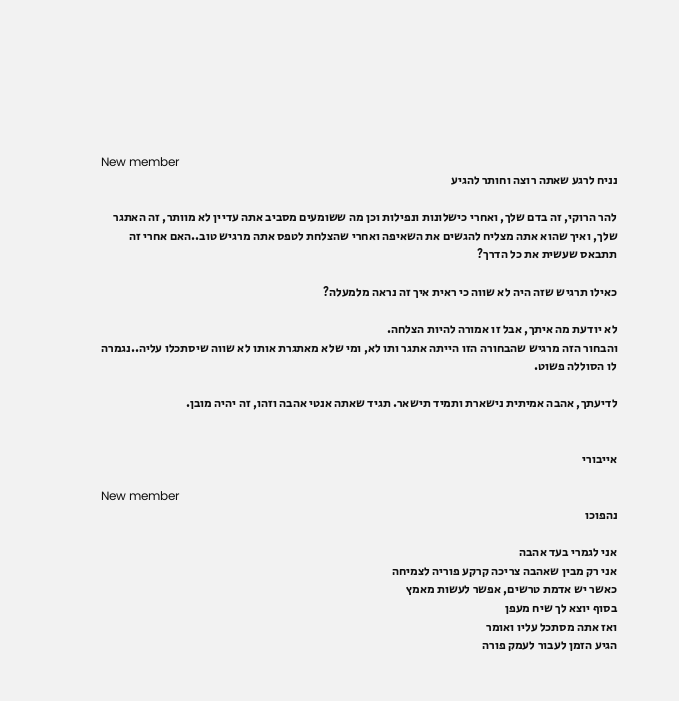New member
נניח לרגע שאתה רוצה וחותר להגיע

להר הרוקי, זה בדם שלך, ואחרי כישלונות ונפילות וכן מה ששומעים מסביב אתה עדיין לא מוותר, זה האתגר שלך, ואיך שהוא אתה מצליח להגשים את השאיפה ואחרי שהצלחת לטפס אתה מרגיש טוב..האם אחרי זה תתבאס שעשית את כל הדרך?

כאילו תרגיש שזה היה לא שווה כי ראית איך זה נראה מלמעלה?

לא יודעת מה איתך, אבל זו אמורה להיות הצלחה.
והבחור הזה מרגיש שהבחורה הזו הייתה אתגר ותו לא, ומי שלא מאתגרת אותו לא שווה שיסתכלו עליה..נגמרה לו הסוללה פשוט.

לדיעתך, אהבה אמיתית נישארת ותמיד תישאר. תגיד שאתה אנטי אהבה וזהו, זה יהיה מובן.


אייבורי

New member
נהפוכו

אני לגמרי בעד אהבה
אני רק מבין שאהבה צריכה קרקע פוריה לצמיחה
כאשר יש אדמת טרשים, אפשר לעשות מאמץ
בסוף יוצא לך שיח מעפן
ואז אתה מסתכל עליו ואומר
הגיע הזמן לעבור לעמק פורה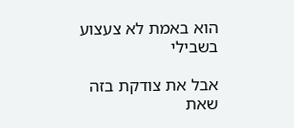הוא באמת לא צעצוע בשבילי

אבל את צודקת בזה שאת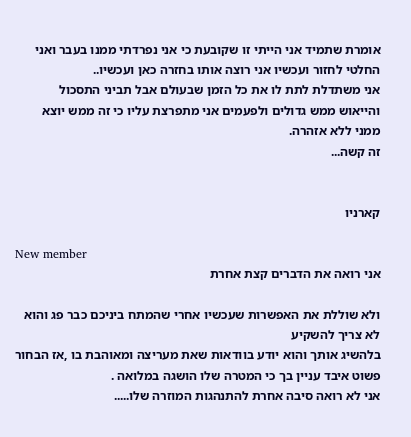אומרת שתמיד אני הייתי זו שקובעת כי אני נפרדתי ממנו בעבר ואני החלטי לחזור ועכשיו אני רוצה אותו בחזרה כאן ועכשיו..
אני משתדלת לתת לו את כל הזמן שבעולם אבל תביני התסכול והייאוש ממש גדולים ולפעמים אני מתפרצת עליו כי זה ממש יוצא ממני ללא אזהרה.
זה קשה...


קארניו

New member
אני רואה את הדברים קצת אחרת

ולא שוללת את האפשרות שעכשיו אחרי שהמתח ביניכם כבר פג והוא לא צריך להשקיע
בלהשיג אותך והוא יודע בוודאות שאת מעריצה ומאוהבת בו ,אז הבחור פשוט איבד עניין בך כי המטרה שלו הושגה במלואה .
אני לא רואה סיבה אחרת להתנהגות המוזרה שלו.....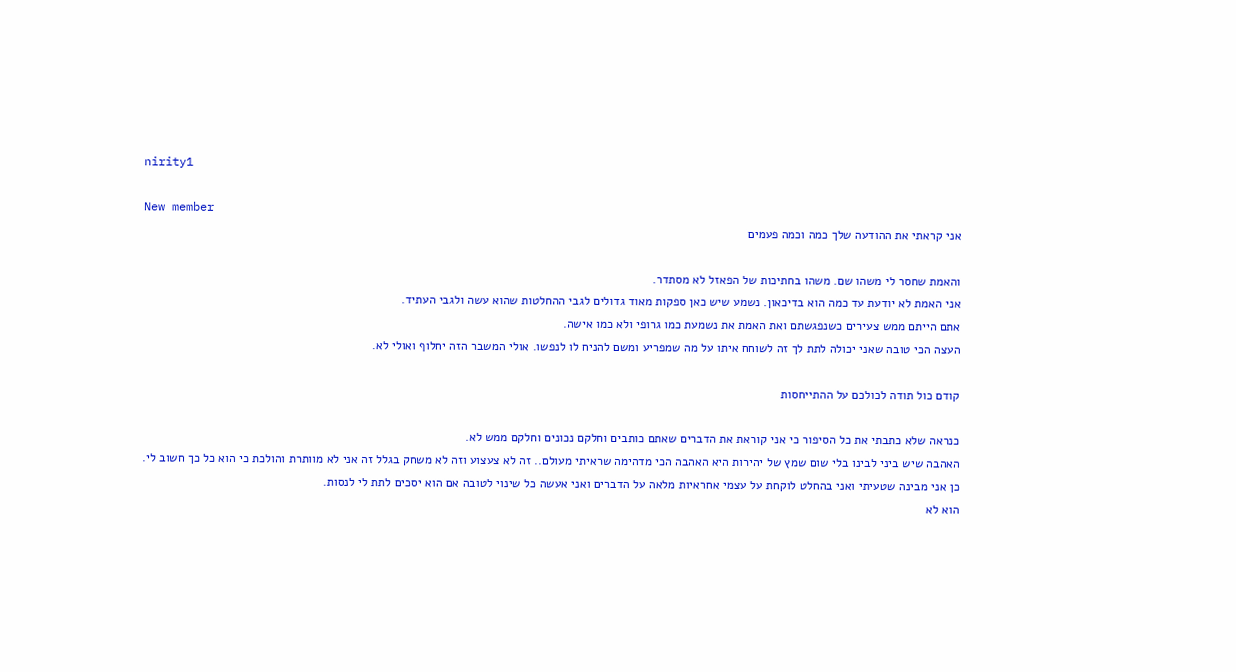nirity1

New member
אני קראתי את ההודעה שלך כמה וכמה פעמים

והאמת שחסר לי משהו שם. משהו בחתיכות של הפאזל לא מסתדר.
אני האמת לא יודעת עד כמה הוא בדיכאון. נשמע שיש כאן ספקות מאוד גדולים לגבי ההחלטות שהוא עשה ולגבי העתיד.
אתם הייתם ממש צעירים כשנפגשתם ואת האמת את נשמעת כמו גרופי ולא כמו אישה.
העצה הכי טובה שאני יכולה לתת לך זה לשוחח איתו על מה שמפריע ומשם להניח לו לנפשו. אולי המשבר הזה יחלוף ואולי לא.

קודם כול תודה לכולכם על ההתייחסות

כנראה שלא כתבתי את כל הסיפור כי אני קוראת את הדברים שאתם כותבים וחלקם נכונים וחלקם ממש לא.
האהבה שיש ביני לבינו בלי שום שמץ של יהירות היא האהבה הכי מדהימה שראיתי מעולם.. זה לא צעצוע וזה לא משחק בגלל זה אני לא מוותרת והולכת כי הוא כל כך חשוב לי.
כן אני מבינה שטעיתי ואני בהחלט לוקחת על עצמי אחראיות מלאה על הדברים ואני אעשה כל שינוי לטובה אם הוא יסכים לתת לי לנסות.
הוא לא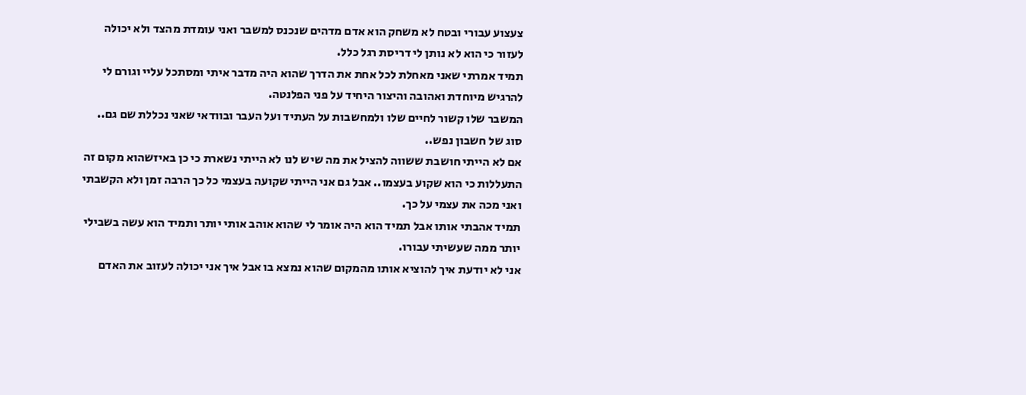צעצוע עבורי ובטח לא משחק הוא אדם מדהים שנכנס למשבר ואני עומדת מהצד ולא יכולה לעזור כי הוא לא נותן לי דריסת רגל כלל.
תמיד אמרתי שאני מאחלת לכל אחת את הדרך שהוא היה מדבר איתי ומסתכל עליי וגורם לי להרגיש מיוחדת ואהובה והיצור היחיד על פני הפלנטה.
המשבר שלו קשור לחיים שלו ולמחשבות על העתיד ועל העבר ובוודאי שאני נכללת שם גם.. סוג של חשבון נפש..
אם לא הייתי חושבת ששווה להציל את מה שיש לנו לא הייתי נשארת כי כן באיזשהוא מקום זה התעללות כי הוא שקוע בעצמו.. אבל גם אני הייתי שקועה בעצמי כל כך הרבה זמן ולא הקשבתי ואני מכה את עצמי על כך.
תמיד אהבתי אותו אבל תמיד הוא היה אומר לי שהוא אוהב אותי יותר ותמיד הוא עשה בשבילי יותר ממה שעשיתי עבורו.
אני לא יודעת איך להוציא אותו מהמקום שהוא נמצא בו אבל איך אני יכולה לעזוב את האדם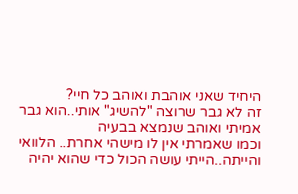היחיד שאני אוהבת ואוהב כל חיי?
זה לא גבר שרוצה "להשיג" אותי..הוא גבר אמיתי ואוהב שנמצא בבעיה
וכמו שאמרתי אין לו מישהי אחרת.. הלוואי והייתה..הייתי עושה הכול כדי שהוא יהיה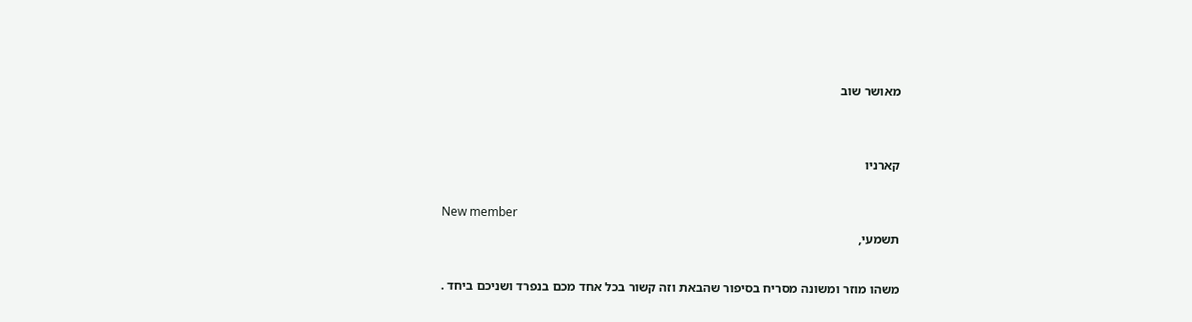מאושר שוב


קארניו

New member
תשמעי,

משהו מוזר ומשונה מסריח בסיפור שהבאת וזה קשור בכל אחד מכם בנפרד ושניכם ביחד .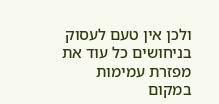ולכן אין טעם לעסוק בניחושים כל עוד את מפזרת עמימות במקום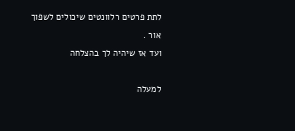לתת פרטים רלוונטים שיכולים לשפוך אור .
ועד אז שיהיה לך בהצלחה

למעלה